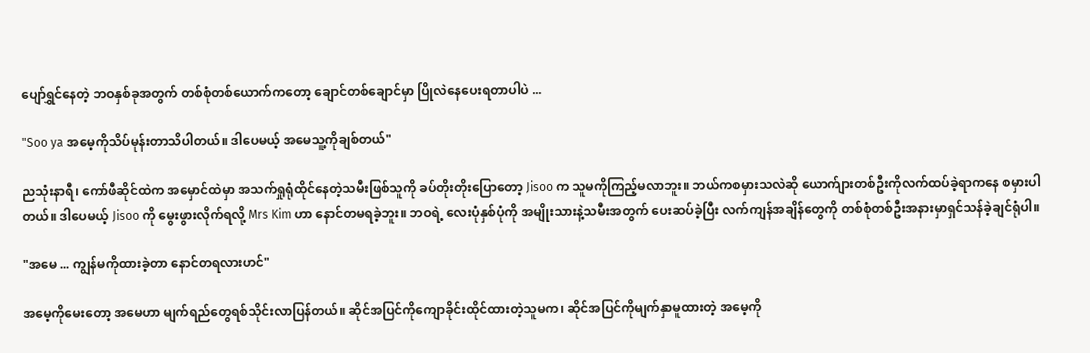ပျော်ရွှင်နေတဲ့ ဘဝနှစ်ခုအတွက် တစ်စုံတစ်ယောက်ကတော့ ချောင်တစ်ချောင်မှာ ပြိုလဲနေပေးရတာပါပဲ ...

"Soo ya အမေ့ကိုသိပ်မုန်းတာသိပါတယ်။ ဒါပေမယ့် အမေသူ့ကိုချစ်တယ်"

ညသုံးနာရီ၊ ကော်ဖီဆိုင်ထဲက အမှောင်ထဲမှာ အသက်ရှုရုံထိုင်နေတဲ့သမီးဖြစ်သူကို ခပ်တိုးတိုးပြောတော့ Jisoo က သူမကိုကြည့်မလာဘူး။ ဘယ်ကစမှားသလဲဆို ယောက်ျားတစ်ဦးကိုလက်ထပ်ခဲ့ရာကနေ စမှားပါတယ်။ ဒါပေမယ့် Jisoo ကို မွေးဖွားလိုက်ရလို့ Mrs Kim ဟာ နောင်တမရခဲ့ဘူး။ ဘဝရဲ့ လေးပုံနှစ်ပုံကို အမျိုးသားနဲ့သမီးအတွက် ပေးဆပ်ခဲ့ပြီး လက်ကျန်အချိန်တွေကို တစ်စုံတစ်ဦးအနားမှာရှင်သန်ခဲ့ချင်ရုံပါ။

"အမေ ... ကျွန်မကိုထားခဲ့တာ နောင်တရလားဟင်"

အမေ့ကိုမေးတော့ အမေဟာ မျက်ရည်တွေရစ်သိုင်းလာပြန်တယ်။ ဆိုင်အပြင်ကိုကျောခိုင်းထိုင်ထားတဲ့သူမက၊ ဆိုင်အပြင်ကိုမျက်နှာမူထားတဲ့ အမေ့ကို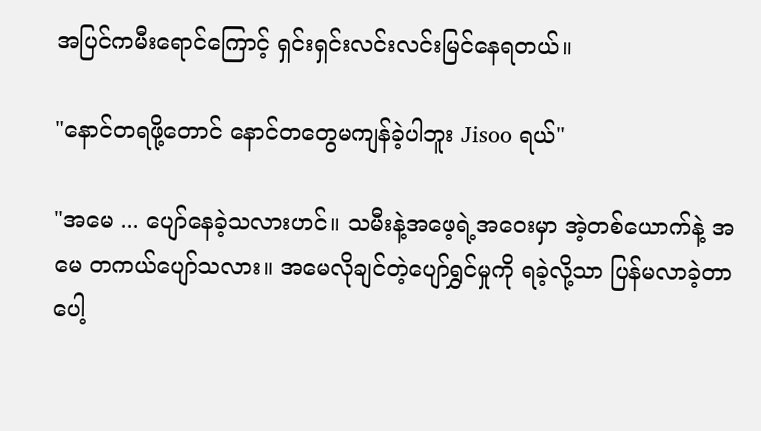အပြင်ကမီးရောင်ကြောင့် ရှင်းရှင်းလင်းလင်းမြင်နေရတယ်။

"နောင်တရဖို့တောင် နောင်တတွေမကျန်ခဲ့ပါဘူး Jisoo ရယ်"

"အမေ ... ပျော်နေခဲ့သလားဟင်။ သမီးနဲ့အဖေ့ရဲ့အဝေးမှာ အဲ့တစ်ယောက်နဲ့ အမေ တကယ်ပျော်သလား။ အမေလိုချင်တဲ့ပျော်ရွှင်မှုကို ရခဲ့လို့သာ ပြန်မလာခဲ့တာပေါ့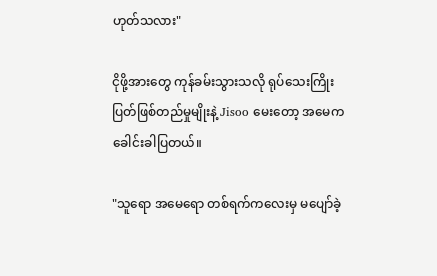ဟုတ်သလား"

ငိုဖို့အားတွေ ကုန်ခမ်းသွားသလို ရုပ်သေးကြိုးပြတ်ဖြစ်တည်မှုမျိုးနဲ့ Jisoo မေးတော့ အမေက ခေါင်းခါပြတယ်။

"သူရော အမေရော တစ်ရက်ကလေးမှ မပျော်ခဲ့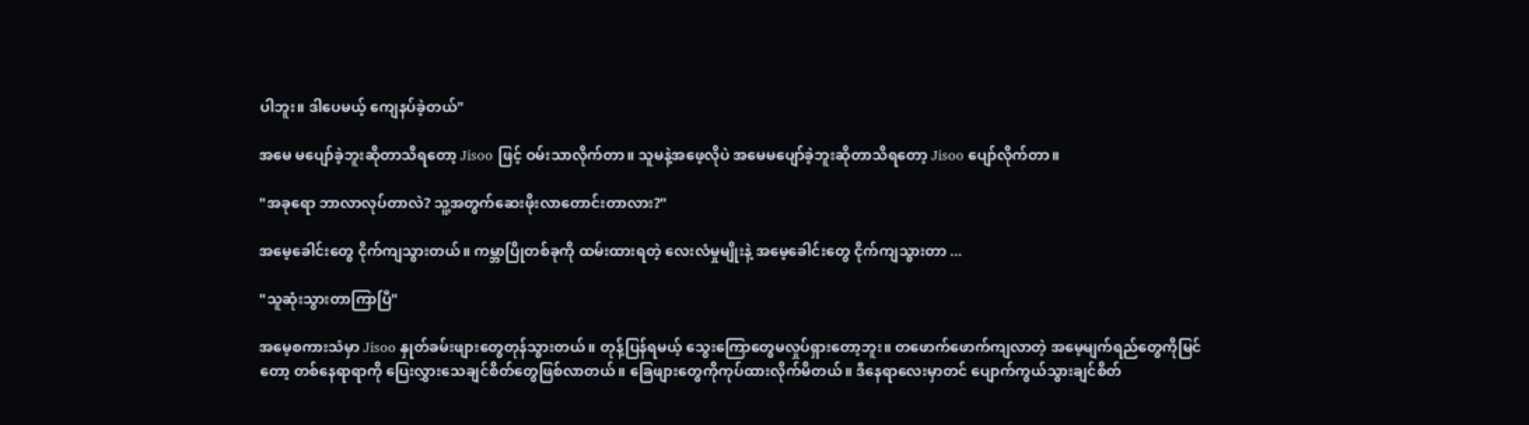ပါဘူး။ ဒါပေမယ့် ကျေနပ်ခဲ့တယ်"

အမေ မပျော်ခဲ့ဘူးဆိုတာသိရတော့ Jisoo ဖြင့် ဝမ်းသာလိုက်တာ။ သူမနဲ့အဖေ့လိုပဲ အမေမပျော်ခဲ့ဘူးဆိုတာသိရတော့ Jisoo ပျော်လိုက်တာ။

"အခုရော ဘာလာလုပ်တာလဲ? သူ့အတွက်ဆေးဖိုးလာတောင်းတာလား?"

အမေ့ခေါင်းတွေ ငိုက်ကျသွားတယ်။ ကမ္ဘာပြိုတစ်ခုကို ထမ်းထားရတဲ့ လေးလံမှုမျိုးနဲ့ အမေ့ခေါင်းတွေ ငိုက်ကျသွားတာ ...

"သူဆုံးသွားတာကြာပြီ"

အမေ့စကားသံမှာ Jisoo နှုတ်ခမ်းဖျားတွေတုန်သွားတယ်။ တုန့်ပြန်ရမယ့် သွေးကြောတွေမလှုပ်ရှားတော့ဘူး။ တဖောက်ဖောက်ကျလာတဲ့ အမေ့မျက်ရည်တွေကိုမြင်တော့ တစ်နေရာရာကို ပြေးလွှားသေချင်စိတ်တွေဖြစ်လာတယ်။ ခြေဖျားတွေကိုကုပ်ထားလိုက်မိတယ်။ ဒီနေရာလေးမှာတင် ပျောက်ကွယ်သွားချင်စိတ်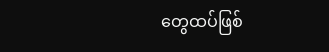တွေထပ်ဖြစ်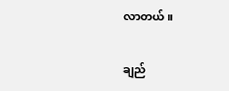လာတယ်။

ချည်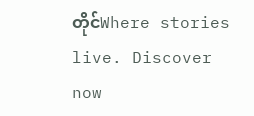တိုင်Where stories live. Discover now